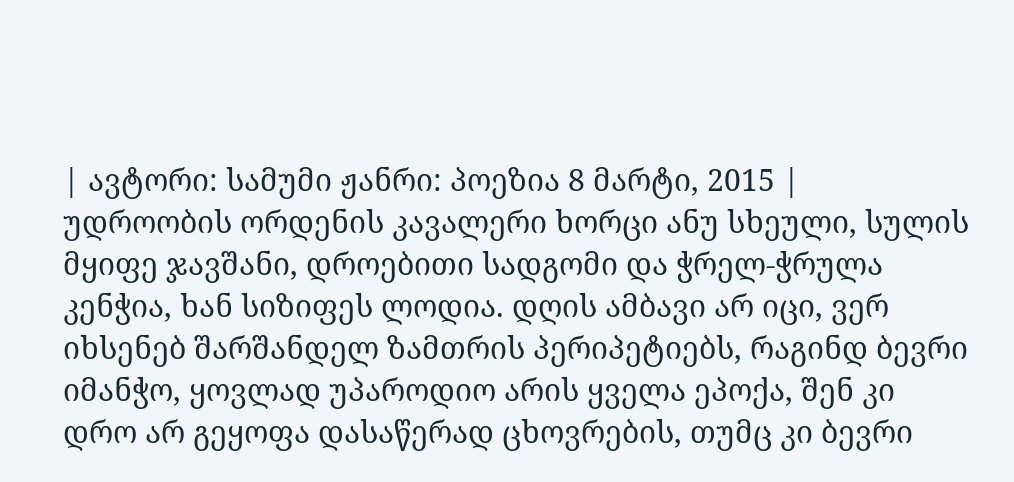| ავტორი: სამუმი ჟანრი: პოეზია 8 მარტი, 2015 |
უდროობის ორდენის კავალერი ხორცი ანუ სხეული, სულის მყიფე ჯავშანი, დროებითი სადგომი და ჭრელ-ჭრულა კენჭია, ხან სიზიფეს ლოდია. დღის ამბავი არ იცი, ვერ იხსენებ შარშანდელ ზამთრის პერიპეტიებს, რაგინდ ბევრი იმანჭო, ყოვლად უპაროდიო არის ყველა ეპოქა, შენ კი დრო არ გეყოფა დასაწერად ცხოვრების, თუმც კი ბევრი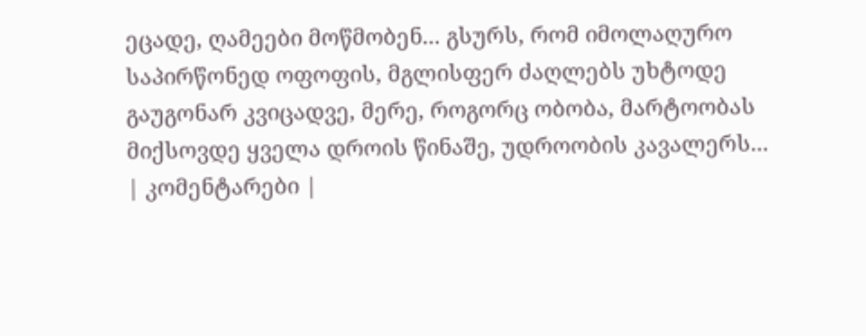ეცადე, ღამეები მოწმობენ... გსურს, რომ იმოლაღურო საპირწონედ ოფოფის, მგლისფერ ძაღლებს უხტოდე გაუგონარ კვიცადვე, მერე, როგორც ობობა, მარტოობას მიქსოვდე ყველა დროის წინაშე, უდროობის კავალერს...
| კომენტარები |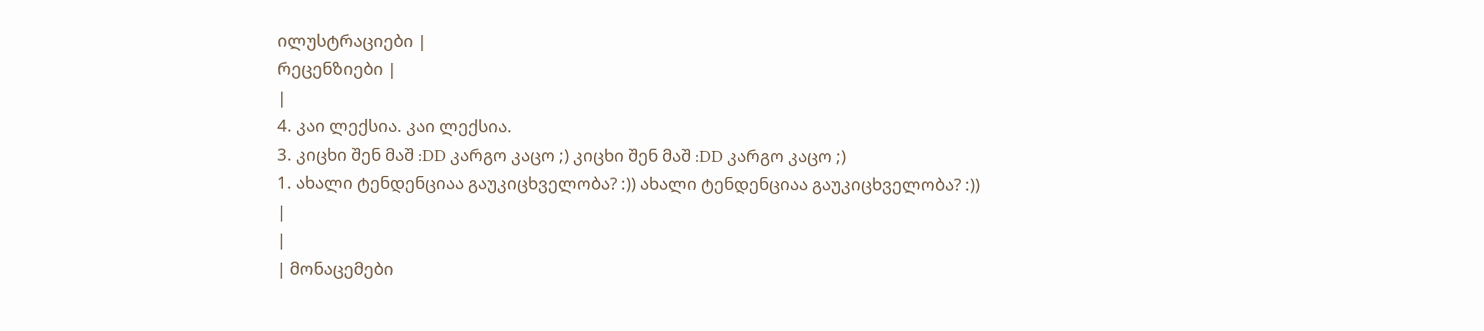ილუსტრაციები |
რეცენზიები |
|
4. კაი ლექსია. კაი ლექსია.
3. კიცხი შენ მაშ :DD კარგო კაცო ;) კიცხი შენ მაშ :DD კარგო კაცო ;)
1. ახალი ტენდენციაა გაუკიცხველობა? :)) ახალი ტენდენციაა გაუკიცხველობა? :))
|
|
| მონაცემები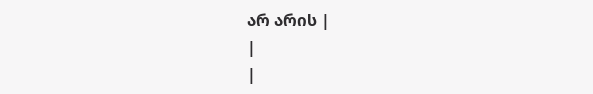არ არის |
|
|